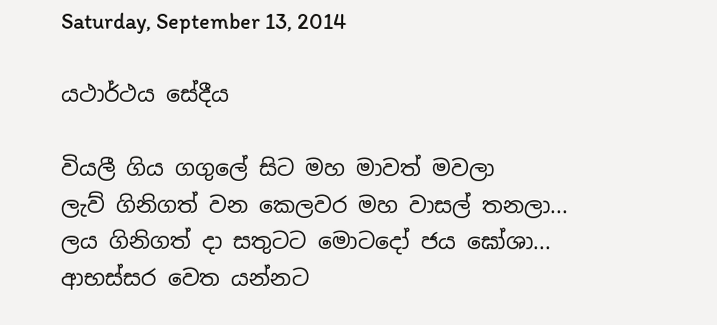Saturday, September 13, 2014

යථාර්ථය සේදීය

වියලී ගිය ගගුලේ සිට මහ මාවත් මවලා
ලැව් ගිනිගත් වන කෙලවර මහ වාසල් තනලා...
ලය ගිනිගත් දා සතුටට මොටදෝ ජය ඝෝශා...
ආභස්සර වෙත යන්නට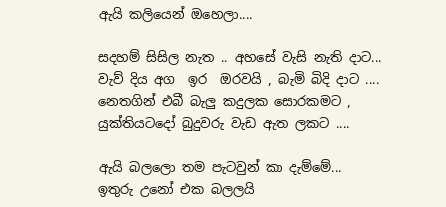ඇයි කලියෙන් ඔහෙලා....

සදහම් සිසිල නැත .. අහසේ වැසි නැති දාට...
වැව් දිය අග  ඉර  ඔරවයි , බැමි බිදි දාට ....
නෙතගින් එබී බැලු කදුලක සොරකමට ,
යුක්තියටදෝ බුදුවරු වැඩ ඇත ලකට ....

ඇයි බලලො තම පැටවුන් කා දැම්මේ...
ඉතුරු උනෝ එක බලලයි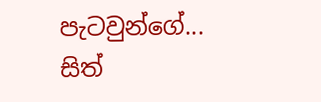පැටවුන්ගේ...
සිත්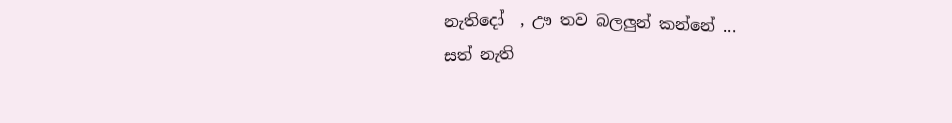නැතිදෝ  , ඌ තව බලලුන් කන්නේ ...
සත් නැති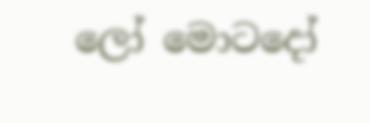ලෝ මොටදෝ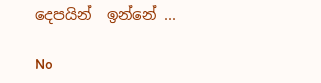දෙපයින්  ඉන්නේ ...

No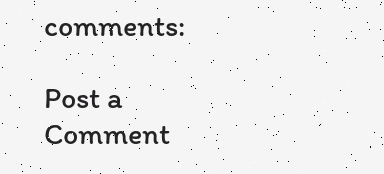comments:

Post a Comment